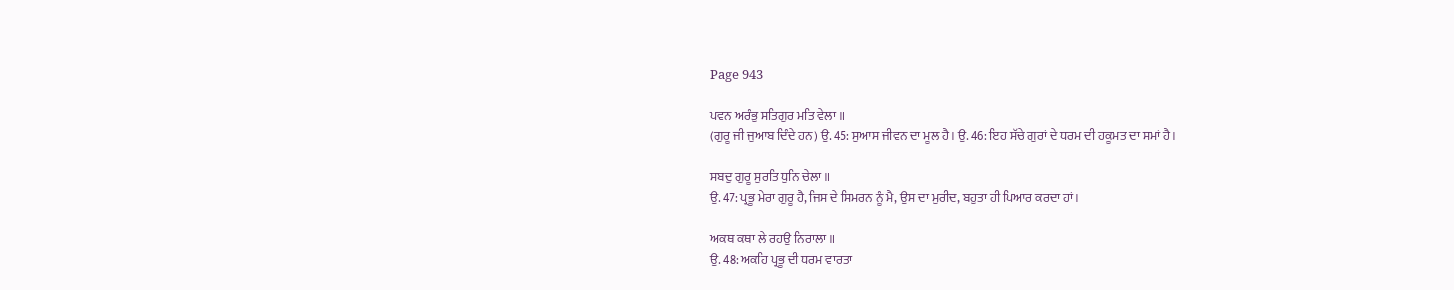Page 943

ਪਵਨ ਅਰੰਭੁ ਸਤਿਗੁਰ ਮਤਿ ਵੇਲਾ ॥
(ਗੁਰੂ ਜੀ ਜੁਆਬ ਦਿੰਦੇ ਹਨ) ਉ. 45: ਸੁਆਸ ਜੀਵਨ ਦਾ ਮੂਲ ਹੈ। ਉ. 46: ਇਹ ਸੱਚੇ ਗੁਰਾਂ ਦੇ ਧਰਮ ਦੀ ਹਕੂਮਤ ਦਾ ਸਮਾਂ ਹੈ।

ਸਬਦੁ ਗੁਰੂ ਸੁਰਤਿ ਧੁਨਿ ਚੇਲਾ ॥
ਉ. 47: ਪ੍ਰਭੂ ਮੇਰਾ ਗੁਰੂ ਹੈ, ਜਿਸ ਦੇ ਸਿਮਰਨ ਨੂੰ ਮੈ, ਉਸ ਦਾ ਮੁਰੀਦ, ਬਹੁਤਾ ਹੀ ਪਿਆਰ ਕਰਦਾ ਹਾਂ।

ਅਕਥ ਕਥਾ ਲੇ ਰਹਉ ਨਿਰਾਲਾ ॥
ਉ. 48: ਅਕਹਿ ਪ੍ਰਭੂ ਦੀ ਧਰਮ ਵਾਰਤਾ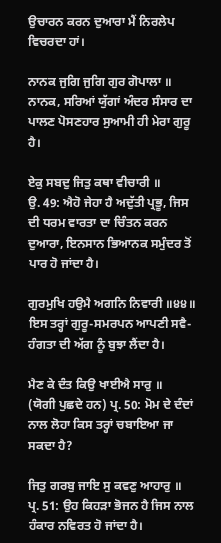ਉਚਾਰਨ ਕਰਨ ਦੁਆਰਾ ਮੈਂ ਨਿਰਲੇਪ ਵਿਚਰਦਾ ਹਾਂ।

ਨਾਨਕ ਜੁਗਿ ਜੁਗਿ ਗੁਰ ਗੋਪਾਲਾ ॥
ਨਾਨਕ, ਸਰਿਆਂ ਯੁੱਗਾਂ ਅੰਦਰ ਸੰਸਾਰ ਦਾ ਪਾਲਣ ਪੋਸਣਹਾਰ ਸੁਆਮੀ ਹੀ ਮੇਰਾ ਗੁਰੂ ਹੈ।

ਏਕੁ ਸਬਦੁ ਜਿਤੁ ਕਥਾ ਵੀਚਾਰੀ ॥
ਉ. 49: ਐਹੋ ਜੇਹਾ ਹੈ ਅਦੁੱਤੀ ਪ੍ਰਭੂ, ਜਿਸ ਦੀ ਧਰਮ ਵਾਰਤਾ ਦਾ ਚਿੰਤਨ ਕਰਨ ਦੁਆਰਾ, ਇਨਸਾਨ ਭਿਆਨਕ ਸਮੁੰਦਰ ਤੋਂ ਪਾਰ ਹੋ ਜਾਂਦਾ ਹੈ।

ਗੁਰਮੁਖਿ ਹਉਮੈ ਅਗਨਿ ਨਿਵਾਰੀ ॥੪੪॥
ਇਸ ਤਰ੍ਹਾਂ ਗੁਰੂ-ਸਮਰਪਨ ਆਪਣੀ ਸਵੈ-ਹੰਗਤਾ ਦੀ ਅੱਗ ਨੂੰ ਬੁਝਾ ਲੈਂਦਾ ਹੈ।

ਮੈਣ ਕੇ ਦੰਤ ਕਿਉ ਖਾਈਐ ਸਾਰੁ ॥
(ਯੋਗੀ ਪੁਛਦੇ ਹਨ) ਪ੍ਰ. 50: ਮੋਮ ਦੇ ਦੰਦਾਂ ਨਾਲ ਲੋਹਾ ਕਿਸ ਤਰ੍ਹਾਂ ਚਬਾਇਆ ਜਾ ਸਕਦਾ ਹੈ?

ਜਿਤੁ ਗਰਬੁ ਜਾਇ ਸੁ ਕਵਣੁ ਆਹਾਰੁ ॥
ਪ੍ਰ. 51: ਉਹ ਕਿਹੜਾ ਭੋਜਨ ਹੈ ਜਿਸ ਨਾਲ ਹੰਕਾਰ ਨਵਿਰਤ ਹੋ ਜਾਂਦਾ ਹੈ।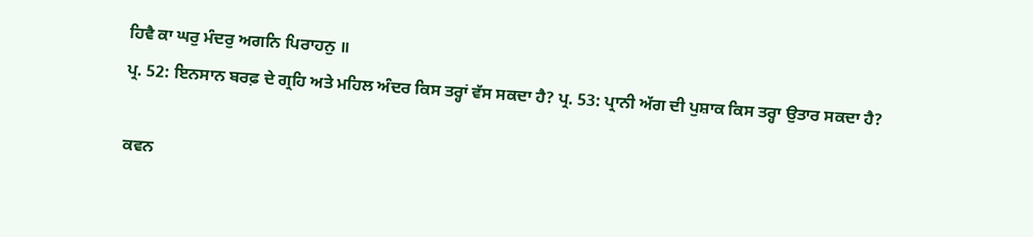ਹਿਵੈ ਕਾ ਘਰੁ ਮੰਦਰੁ ਅਗਨਿ ਪਿਰਾਹਨੁ ॥
ਪ੍ਰ. 52: ਇਨਸਾਨ ਬਰਫ਼ ਦੇ ਗ੍ਰਹਿ ਅਤੇ ਮਹਿਲ ਅੰਦਰ ਕਿਸ ਤਰ੍ਹਾਂ ਵੱਸ ਸਕਦਾ ਹੈ? ਪ੍ਰ. 53: ਪ੍ਰਾਨੀ ਅੱਗ ਦੀ ਪੁਸ਼ਾਕ ਕਿਸ ਤਰ੍ਹਾ ਉਤਾਰ ਸਕਦਾ ਹੈ?

ਕਵਨ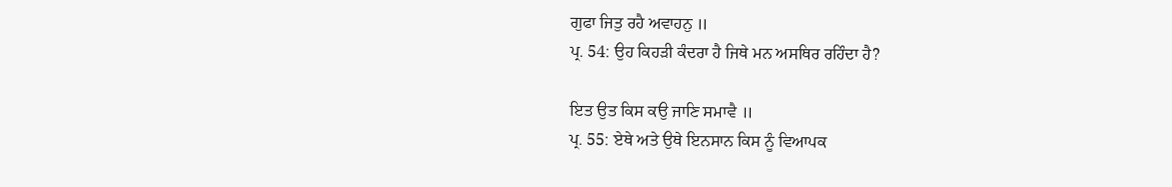ਗੁਫਾ ਜਿਤੁ ਰਹੈ ਅਵਾਹਨੁ ॥
ਪ੍ਰ. 54: ਉਹ ਕਿਹੜੀ ਕੰਦਰਾ ਹੈ ਜਿਥੇ ਮਨ ਅਸਥਿਰ ਰਹਿੰਦਾ ਹੈ?

ਇਤ ਉਤ ਕਿਸ ਕਉ ਜਾਣਿ ਸਮਾਵੈ ॥
ਪ੍ਰ. 55: ਏਥੇ ਅਤੇ ਉਥੇ ਇਨਸਾਨ ਕਿਸ ਨੂੰ ਵਿਆਪਕ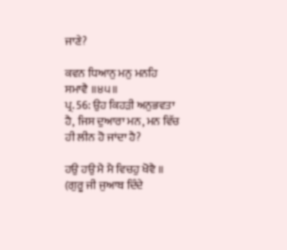ਜਾਣੇ?

ਕਵਨ ਧਿਆਨੁ ਮਨੁ ਮਨਹਿ ਸਮਾਵੈ ॥੪੫॥
ਪ੍ਰ. 56: ਉਹ ਕਿਹੜੀ ਅਨੁਭਵਤਾ ਹੈ, ਜਿਸ ਦੁਆਰਾ ਮਨ, ਮਨ ਵਿੱਚ ਹੀ ਲੀਨ ਹੋ ਜਾਂਦਾ ਹੈ?

ਹਉ ਹਉ ਮੈ ਮੈ ਵਿਚਹੁ ਖੋਵੈ ॥
(ਗੁਰੂ ਜੀ ਜੁਆਬ ਦਿੰਦੇ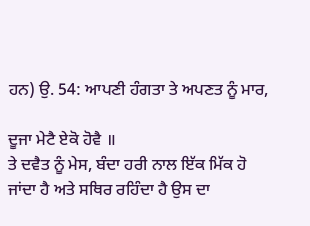ਹਨ) ਉ. 54: ਆਪਣੀ ਹੰਗਤਾ ਤੇ ਅਪਣਤ ਨੂੰ ਮਾਰ,

ਦੂਜਾ ਮੇਟੈ ਏਕੋ ਹੋਵੈ ॥
ਤੇ ਦਵੈਤ ਨੂੰ ਮੇਸ, ਬੰਦਾ ਹਰੀ ਨਾਲ ਇੱਕ ਮਿੱਕ ਹੋ ਜਾਂਦਾ ਹੈ ਅਤੇ ਸਥਿਰ ਰਹਿੰਦਾ ਹੈ ਉਸ ਦਾ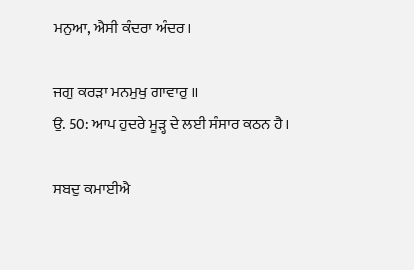ਮਨੁਆ, ਐਸੀ ਕੰਦਰਾ ਅੰਦਰ।

ਜਗੁ ਕਰੜਾ ਮਨਮੁਖੁ ਗਾਵਾਰੁ ॥
ਉ. 50: ਆਪ ਹੁਦਰੇ ਮੂੜ੍ਹ ਦੇ ਲਈ ਸੰਸਾਰ ਕਠਨ ਹੈ।

ਸਬਦੁ ਕਮਾਈਐ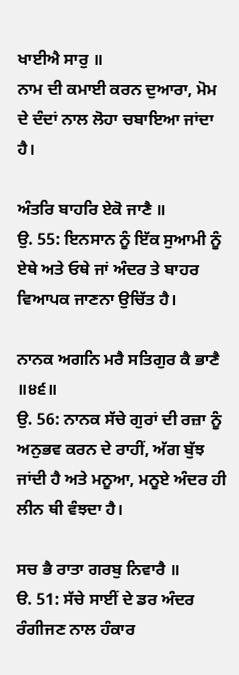ਖਾਈਐ ਸਾਰੁ ॥
ਨਾਮ ਦੀ ਕਮਾਈ ਕਰਨ ਦੁਆਰਾ, ਮੋਮ ਦੇ ਦੰਦਾਂ ਨਾਲ ਲੋਹਾ ਚਬਾਇਆ ਜਾਂਦਾ ਹੈ।

ਅੰਤਰਿ ਬਾਹਰਿ ਏਕੋ ਜਾਣੈ ॥
ਉ. 55: ਇਨਸਾਨ ਨੂੰ ਇੱਕ ਸੁਆਮੀ ਨੂੰ ਏਥੇ ਅਤੇ ਓਥੇ ਜਾਂ ਅੰਦਰ ਤੇ ਬਾਹਰ ਵਿਆਪਕ ਜਾਣਨਾ ਉਚਿੱਤ ਹੈ।

ਨਾਨਕ ਅਗਨਿ ਮਰੈ ਸਤਿਗੁਰ ਕੈ ਭਾਣੈ ॥੪੬॥
ਉ. 56: ਨਾਨਕ ਸੱਚੇ ਗੁਰਾਂ ਦੀ ਰਜ਼ਾ ਨੂੰ ਅਨੁਭਵ ਕਰਨ ਦੇ ਰਾਹੀਂ, ਅੱਗ ਬੁੱਝ ਜਾਂਦੀ ਹੈ ਅਤੇ ਮਨੂਆ, ਮਨੂਏ ਅੰਦਰ ਹੀ ਲੀਨ ਥੀ ਵੰਝਦਾ ਹੈ।

ਸਚ ਭੈ ਰਾਤਾ ਗਰਬੁ ਨਿਵਾਰੈ ॥
ੳ. 51: ਸੱਚੇ ਸਾਈਂ ਦੇ ਡਰ ਅੰਦਰ ਰੰਗੀਜਣ ਨਾਲ ਹੰਕਾਰ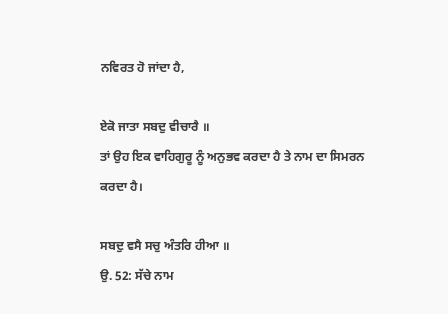ਨਵਿਰਤ ਹੋ ਜਾਂਦਾ ਹੈ,

ਏਕੋ ਜਾਤਾ ਸਬਦੁ ਵੀਚਾਰੈ ॥
ਤਾਂ ਉਹ ਇਕ ਵਾਹਿਗੁਰੂ ਨੂੰ ਅਨੁਭਵ ਕਰਦਾ ਹੈ ਤੇ ਨਾਮ ਦਾ ਸਿਮਰਨ ਕਰਦਾ ਹੈ।

ਸਬਦੁ ਵਸੈ ਸਚੁ ਅੰਤਰਿ ਹੀਆ ॥
ਉ. 52: ਸੱਚੇ ਨਾਮ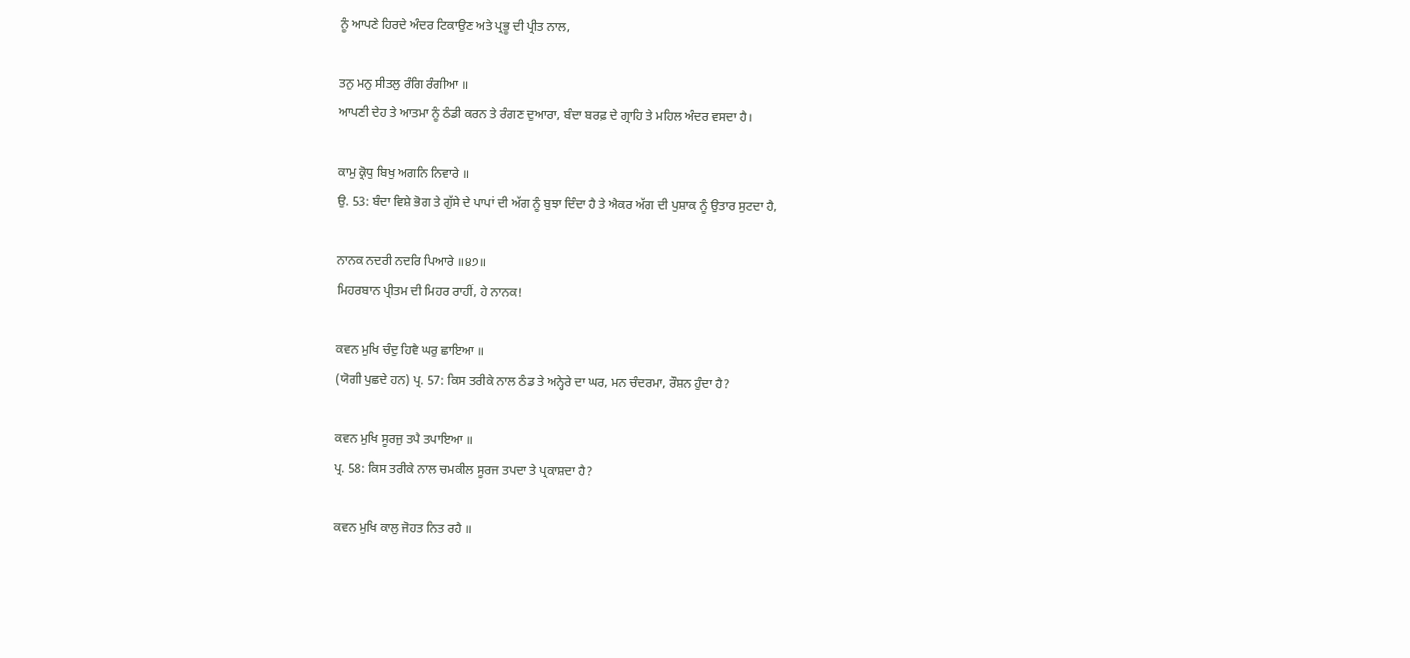ਨੂੰ ਆਪਣੇ ਹਿਰਦੇ ਅੰਦਰ ਟਿਕਾਉਣ ਅਤੇ ਪ੍ਰਭੂ ਦੀ ਪ੍ਰੀਤ ਨਾਲ,

ਤਨੁ ਮਨੁ ਸੀਤਲੁ ਰੰਗਿ ਰੰਗੀਆ ॥
ਆਪਣੀ ਦੇਹ ਤੇ ਆਤਮਾ ਨੂੰ ਠੰਡੀ ਕਰਨ ਤੇ ਰੰਗਣ ਦੁਆਰਾ, ਬੰਦਾ ਬਰਫ਼ ਦੇ ਗ੍ਰਾਹਿ ਤੇ ਮਹਿਲ ਅੰਦਰ ਵਸਦਾ ਹੈ।

ਕਾਮੁ ਕ੍ਰੋਧੁ ਬਿਖੁ ਅਗਨਿ ਨਿਵਾਰੇ ॥
ਉ. 53: ਬੰਦਾ ਵਿਸ਼ੇ ਭੋਗ ਤੇ ਗੁੱਸੇ ਦੇ ਪਾਪਾਂ ਦੀ ਅੱਗ ਨੂੰ ਬੁਝਾ ਦਿੰਦਾ ਹੈ ਤੇ ਐਕਰ ਅੱਗ ਦੀ ਪੁਸ਼ਾਕ ਨੂੰ ਉਤਾਰ ਸੁਟਦਾ ਹੈ,

ਨਾਨਕ ਨਦਰੀ ਨਦਰਿ ਪਿਆਰੇ ॥੪੭॥
ਮਿਹਰਬਾਨ ਪ੍ਰੀਤਮ ਦੀ ਮਿਹਰ ਰਾਹੀਂ, ਹੇ ਨਾਨਕ!

ਕਵਨ ਮੁਖਿ ਚੰਦੁ ਹਿਵੈ ਘਰੁ ਛਾਇਆ ॥
(ਯੋਗੀ ਪੁਛਦੇ ਹਨ) ਪ੍ਰ. 57: ਕਿਸ ਤਰੀਕੇ ਨਾਲ ਠੰਡ ਤੇ ਅਨ੍ਹੇਰੇ ਦਾ ਘਰ, ਮਨ ਚੰਦਰਮਾ, ਰੌਸ਼ਨ ਹੁੰਦਾ ਹੈ?

ਕਵਨ ਮੁਖਿ ਸੂਰਜੁ ਤਪੈ ਤਪਾਇਆ ॥
ਪ੍ਰ. 58: ਕਿਸ ਤਰੀਕੇ ਨਾਲ ਚਮਕੀਲ ਸੂਰਜ ਤਪਦਾ ਤੇ ਪ੍ਰਕਾਸ਼ਦਾ ਹੈ?

ਕਵਨ ਮੁਖਿ ਕਾਲੁ ਜੋਹਤ ਨਿਤ ਰਹੈ ॥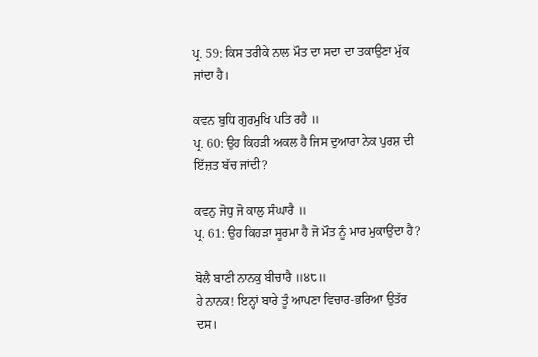ਪ੍ਰ. 59: ਕਿਸ ਤਰੀਕੇ ਨਾਲ ਮੌਤ ਦਾ ਸਦਾ ਦਾ ਤਕਾਉਣਾ ਮੁੱਕ ਜਾਂਦਾ ਹੈ।

ਕਵਨ ਬੁਧਿ ਗੁਰਮੁਖਿ ਪਤਿ ਰਹੈ ॥
ਪ੍ਰ. 60: ਉਹ ਕਿਹੜੀ ਅਕਲ ਹੈ ਜਿਸ ਦੁਆਰਾ ਨੇਕ ਪੁਰਸ਼ ਦੀ ਇੱਜ਼ਤ ਬੱਚ ਜਾਂਦੀ?

ਕਵਨੁ ਜੋਧੁ ਜੋ ਕਾਲੁ ਸੰਘਾਰੈ ॥
ਪ੍ਰ. 61: ਉਹ ਕਿਹੜਾ ਸੂਰਮਾ ਹੈ ਜੋ ਮੌਤ ਨੂੰ ਮਾਰ ਮੁਕਾਉਂਦਾ ਹੈ?

ਬੋਲੈ ਬਾਣੀ ਨਾਨਕੁ ਬੀਚਾਰੈ ॥੪੮॥
ਹੇ ਨਾਨਕ! ਇਨ੍ਹਾਂ ਬਾਰੇ ਤੂੰ ਆਪਣਾ ਵਿਚਾਰ-ਭਰਿਆ ਉਤੱਰ ਦਸ।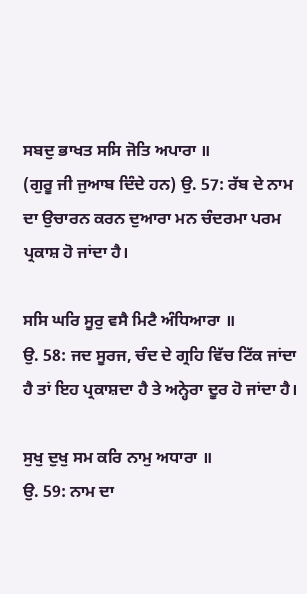ਸਬਦੁ ਭਾਖਤ ਸਸਿ ਜੋਤਿ ਅਪਾਰਾ ॥
(ਗੁਰੂ ਜੀ ਜੁਆਬ ਦਿੰਦੇ ਹਨ) ਉ. 57: ਰੱਬ ਦੇ ਨਾਮ ਦਾ ਉਚਾਰਨ ਕਰਨ ਦੁਆਰਾ ਮਨ ਚੰਦਰਮਾ ਪਰਮ ਪ੍ਰਕਾਸ਼ ਹੋ ਜਾਂਦਾ ਹੈ।

ਸਸਿ ਘਰਿ ਸੂਰੁ ਵਸੈ ਮਿਟੈ ਅੰਧਿਆਰਾ ॥
ਉ. 58: ਜਦ ਸੂਰਜ, ਚੰਦ ਦੇ ਗ੍ਰਹਿ ਵਿੱਚ ਟਿੱਕ ਜਾਂਦਾ ਹੈ ਤਾਂ ਇਹ ਪ੍ਰਕਾਸ਼ਦਾ ਹੈ ਤੇ ਅਨ੍ਹੇਰਾ ਦੂਰ ਹੋ ਜਾਂਦਾ ਹੈ।

ਸੁਖੁ ਦੁਖੁ ਸਮ ਕਰਿ ਨਾਮੁ ਅਧਾਰਾ ॥
ਉ. 59: ਨਾਮ ਦਾ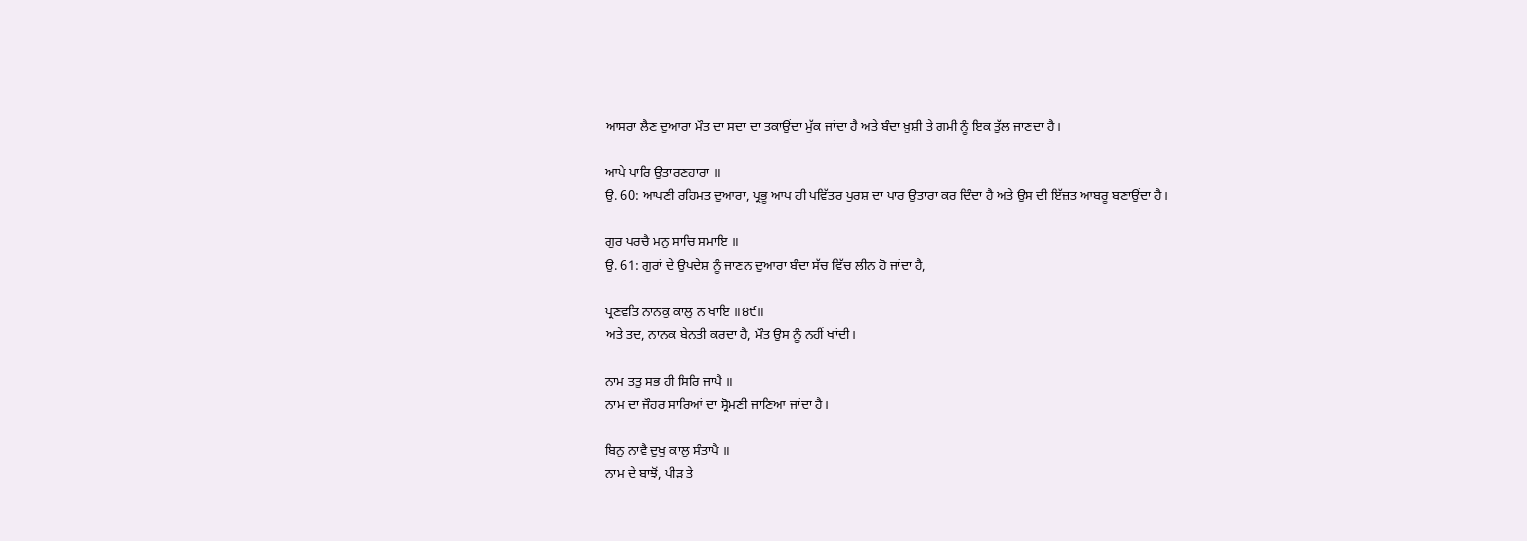ਆਸਰਾ ਲੈਣ ਦੁਆਰਾ ਮੌਤ ਦਾ ਸਦਾ ਦਾ ਤਕਾਉਂਦਾ ਮੁੱਕ ਜਾਂਦਾ ਹੈ ਅਤੇ ਬੰਦਾ ਖ਼ੁਸ਼ੀ ਤੇ ਗਮੀ ਨੂੰ ਇਕ ਤੁੱਲ ਜਾਣਦਾ ਹੈ।

ਆਪੇ ਪਾਰਿ ਉਤਾਰਣਹਾਰਾ ॥
ਉ. 60: ਆਪਣੀ ਰਹਿਮਤ ਦੁਆਰਾ, ਪ੍ਰਭੂ ਆਪ ਹੀ ਪਵਿੱਤਰ ਪੁਰਸ਼ ਦਾ ਪਾਰ ਉਤਾਰਾ ਕਰ ਦਿੰਦਾ ਹੈ ਅਤੇ ਉਸ ਦੀ ਇੱਜ਼ਤ ਆਬਰੂ ਬਣਾਉਂਦਾ ਹੈ।

ਗੁਰ ਪਰਚੈ ਮਨੁ ਸਾਚਿ ਸਮਾਇ ॥
ਉ. 61: ਗੁਰਾਂ ਦੇ ਉਪਦੇਸ਼ ਨੂੰ ਜਾਣਨ ਦੁਆਰਾ ਬੰਦਾ ਸੱਚ ਵਿੱਚ ਲੀਨ ਹੋ ਜਾਂਦਾ ਹੈ,

ਪ੍ਰਣਵਤਿ ਨਾਨਕੁ ਕਾਲੁ ਨ ਖਾਇ ॥੪੯॥
ਅਤੇ ਤਦ, ਨਾਨਕ ਬੇਨਤੀ ਕਰਦਾ ਹੈ, ਮੌਤ ਉਸ ਨੂੰ ਨਹੀਂ ਖਾਂਦੀ।

ਨਾਮ ਤਤੁ ਸਭ ਹੀ ਸਿਰਿ ਜਾਪੈ ॥
ਨਾਮ ਦਾ ਜੌਹਰ ਸਾਰਿਆਂ ਦਾ ਸ੍ਰੋਮਣੀ ਜਾਣਿਆ ਜਾਂਦਾ ਹੈ।

ਬਿਨੁ ਨਾਵੈ ਦੁਖੁ ਕਾਲੁ ਸੰਤਾਪੈ ॥
ਨਾਮ ਦੇ ਬਾਝੋਂ, ਪੀੜ ਤੇ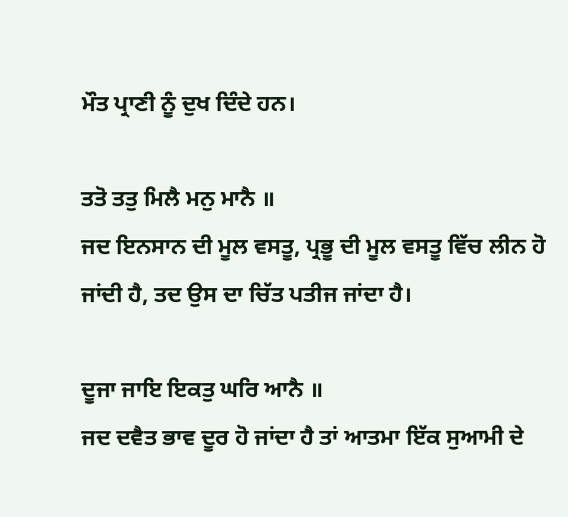ਮੌਤ ਪ੍ਰਾਣੀ ਨੂੰ ਦੁਖ ਦਿੰਦੇ ਹਨ।

ਤਤੋ ਤਤੁ ਮਿਲੈ ਮਨੁ ਮਾਨੈ ॥
ਜਦ ਇਨਸਾਨ ਦੀ ਮੂਲ ਵਸਤੂ, ਪ੍ਰਭੂ ਦੀ ਮੂਲ ਵਸਤੂ ਵਿੱਚ ਲੀਨ ਹੋ ਜਾਂਦੀ ਹੈ, ਤਦ ਉਸ ਦਾ ਚਿੱਤ ਪਤੀਜ ਜਾਂਦਾ ਹੈ।

ਦੂਜਾ ਜਾਇ ਇਕਤੁ ਘਰਿ ਆਨੈ ॥
ਜਦ ਦਵੈਤ ਭਾਵ ਦੂਰ ਹੋ ਜਾਂਦਾ ਹੈ ਤਾਂ ਆਤਮਾ ਇੱਕ ਸੁਆਮੀ ਦੇ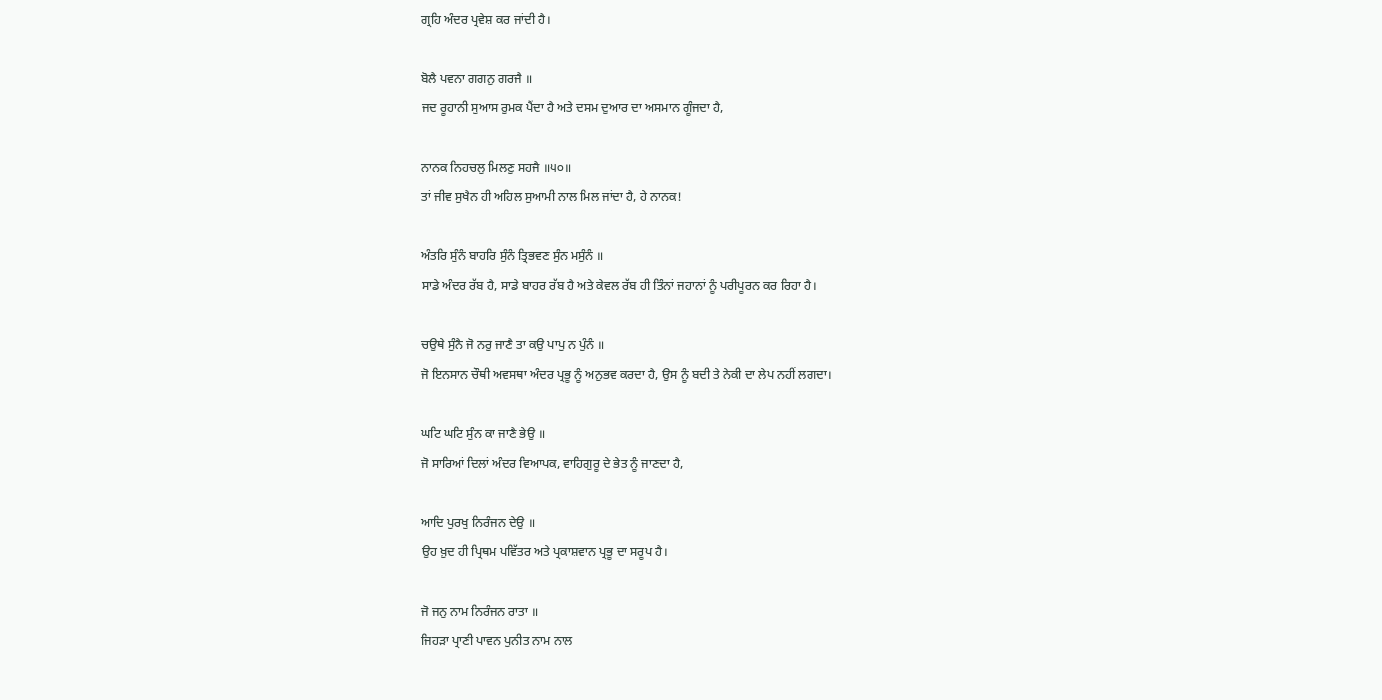ਗ੍ਰਹਿ ਅੰਦਰ ਪ੍ਰਵੇਸ਼ ਕਰ ਜਾਂਦੀ ਹੈ।

ਬੋਲੈ ਪਵਨਾ ਗਗਨੁ ਗਰਜੈ ॥
ਜਦ ਰੂਹਾਨੀ ਸੁਆਸ ਰੁਮਕ ਪੈਂਦਾ ਹੈ ਅਤੇ ਦਸਮ ਦੁਆਰ ਦਾ ਅਸਮਾਨ ਗੂੰਜਦਾ ਹੈ,

ਨਾਨਕ ਨਿਹਚਲੁ ਮਿਲਣੁ ਸਹਜੈ ॥੫੦॥
ਤਾਂ ਜੀਵ ਸੁਖੈਨ ਹੀ ਅਹਿਲ ਸੁਆਮੀ ਨਾਲ ਮਿਲ ਜਾਂਦਾ ਹੈ, ਹੇ ਨਾਨਕ!

ਅੰਤਰਿ ਸੁੰਨੰ ਬਾਹਰਿ ਸੁੰਨੰ ਤ੍ਰਿਭਵਣ ਸੁੰਨ ਮਸੁੰਨੰ ॥
ਸਾਡੇ ਅੰਦਰ ਰੱਬ ਹੈ, ਸਾਡੇ ਬਾਹਰ ਰੱਬ ਹੈ ਅਤੇ ਕੇਵਲ ਰੱਬ ਹੀ ਤਿੰਨਾਂ ਜਹਾਨਾਂ ਨੂੰ ਪਰੀਪੂਰਨ ਕਰ ਰਿਹਾ ਹੈ।

ਚਉਥੇ ਸੁੰਨੈ ਜੋ ਨਰੁ ਜਾਣੈ ਤਾ ਕਉ ਪਾਪੁ ਨ ਪੁੰਨੰ ॥
ਜੋ ਇਨਸਾਨ ਚੌਥੀ ਅਵਸਥਾ ਅੰਦਰ ਪ੍ਰਭੂ ਨੂੰ ਅਨੁਭਵ ਕਰਦਾ ਹੈ, ਉਸ ਨੂੰ ਬਦੀ ਤੇ ਨੇਕੀ ਦਾ ਲੇਪ ਨਹੀਂ ਲਗਦਾ।

ਘਟਿ ਘਟਿ ਸੁੰਨ ਕਾ ਜਾਣੈ ਭੇਉ ॥
ਜੋ ਸਾਰਿਆਂ ਦਿਲਾਂ ਅੰਦਰ ਵਿਆਪਕ, ਵਾਹਿਗੁਰੂ ਦੇ ਭੇਤ ਨੂੰ ਜਾਣਦਾ ਹੈ,

ਆਦਿ ਪੁਰਖੁ ਨਿਰੰਜਨ ਦੇਉ ॥
ਉਹ ਖ਼ੁਦ ਹੀ ਪ੍ਰਿਥਮ ਪਵਿੱਤਰ ਅਤੇ ਪ੍ਰਕਾਸ਼ਵਾਨ ਪ੍ਰਭੂ ਦਾ ਸਰੂਪ ਹੈ।

ਜੋ ਜਨੁ ਨਾਮ ਨਿਰੰਜਨ ਰਾਤਾ ॥
ਜਿਹੜਾ ਪ੍ਰਾਣੀ ਪਾਵਨ ਪੁਨੀਤ ਨਾਮ ਨਾਲ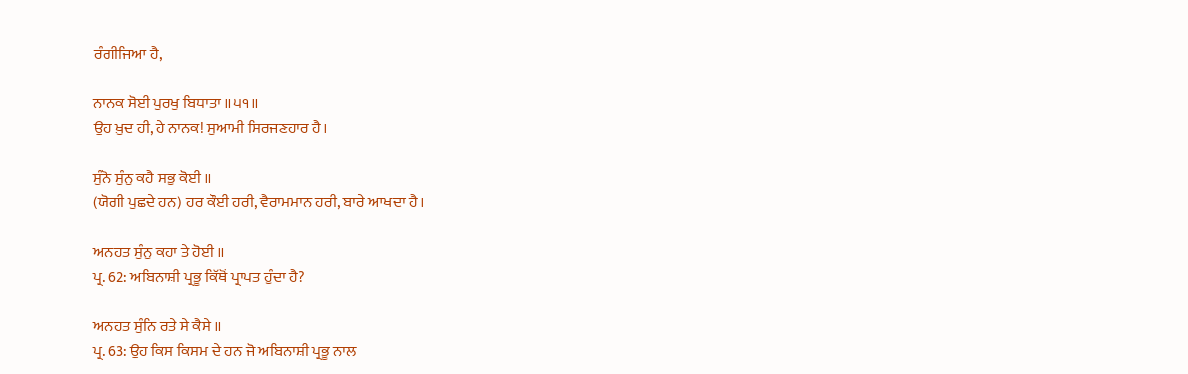ਰੰਗੀਜਿਆ ਹੈ,

ਨਾਨਕ ਸੋਈ ਪੁਰਖੁ ਬਿਧਾਤਾ ॥੫੧॥
ਉਹ ਖ਼ੁਦ ਹੀ, ਹੇ ਨਾਨਕ! ਸੁਆਮੀ ਸਿਰਜਣਹਾਰ ਹੈ।

ਸੁੰਨੋ ਸੁੰਨੁ ਕਹੈ ਸਭੁ ਕੋਈ ॥
(ਯੋਗੀ ਪੁਛਦੇ ਹਨ) ਹਰ ਕੌਈ ਹਰੀ, ਵੈਰਾਮਮਾਨ ਹਰੀ, ਬਾਰੇ ਆਖਦਾ ਹੈ।

ਅਨਹਤ ਸੁੰਨੁ ਕਹਾ ਤੇ ਹੋਈ ॥
ਪ੍ਰ. 62: ਅਬਿਨਾਸ਼ੀ ਪ੍ਰਭੂ ਕਿੱਥੋਂ ਪ੍ਰਾਪਤ ਹੁੰਦਾ ਹੈ?

ਅਨਹਤ ਸੁੰਨਿ ਰਤੇ ਸੇ ਕੈਸੇ ॥
ਪ੍ਰ. 63: ਉਹ ਕਿਸ ਕਿਸਮ ਦੇ ਹਨ ਜੋ ਅਬਿਨਾਸ਼ੀ ਪ੍ਰਭੂ ਨਾਲ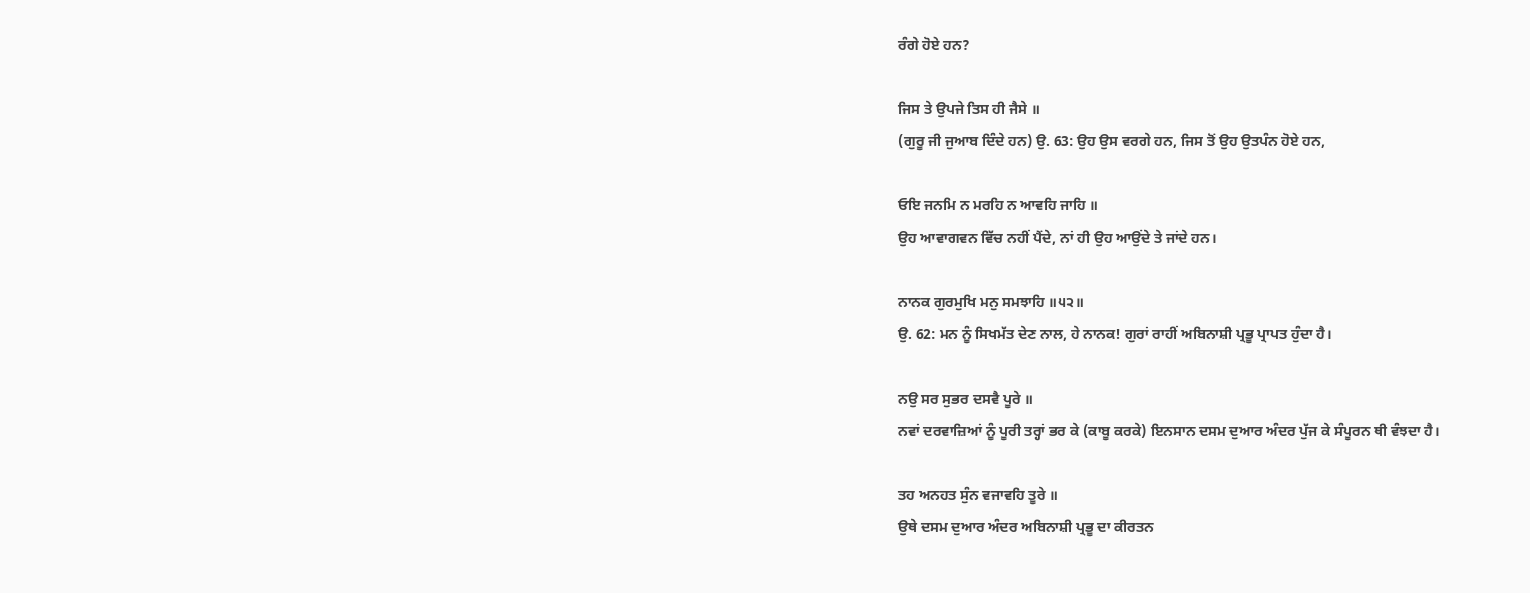ਰੰਗੇ ਹੋਏ ਹਨ?

ਜਿਸ ਤੇ ਉਪਜੇ ਤਿਸ ਹੀ ਜੈਸੇ ॥
(ਗੁਰੂ ਜੀ ਜੁਆਬ ਦਿੰਦੇ ਹਨ) ਉ. 63: ਉਹ ਉਸ ਵਰਗੇ ਹਨ, ਜਿਸ ਤੋਂ ਉਹ ਉਤਪੰਨ ਹੋਏ ਹਨ,

ਓਇ ਜਨਮਿ ਨ ਮਰਹਿ ਨ ਆਵਹਿ ਜਾਹਿ ॥
ਉਹ ਆਵਾਗਵਨ ਵਿੱਚ ਨਹੀਂ ਪੈਂਦੇ, ਨਾਂ ਹੀ ਉਹ ਆਉਂਦੇ ਤੇ ਜਾਂਦੇ ਹਨ।

ਨਾਨਕ ਗੁਰਮੁਖਿ ਮਨੁ ਸਮਝਾਹਿ ॥੫੨॥
ਉ. 62: ਮਨ ਨੂੰ ਸਿਖਮੱਤ ਦੇਣ ਨਾਲ, ਹੇ ਨਾਨਕ! ਗੁਰਾਂ ਰਾਹੀਂ ਅਬਿਨਾਸ਼ੀ ਪ੍ਰਭੂ ਪ੍ਰਾਪਤ ਹੁੰਦਾ ਹੈ।

ਨਉ ਸਰ ਸੁਭਰ ਦਸਵੈ ਪੂਰੇ ॥
ਨਵਾਂ ਦਰਵਾਜ਼ਿਆਂ ਨੂੰ ਪੂਰੀ ਤਰ੍ਹਾਂ ਭਰ ਕੇ (ਕਾਬੂ ਕਰਕੇ) ਇਨਸਾਨ ਦਸਮ ਦੁਆਰ ਅੰਦਰ ਪੁੱਜ ਕੇ ਸੰਪੂਰਨ ਥੀ ਵੰਝਦਾ ਹੈ।

ਤਹ ਅਨਹਤ ਸੁੰਨ ਵਜਾਵਹਿ ਤੂਰੇ ॥
ਉਥੇ ਦਸਮ ਦੁਆਰ ਅੰਦਰ ਅਬਿਨਾਸ਼ੀ ਪ੍ਰਭੂ ਦਾ ਕੀਰਤਨ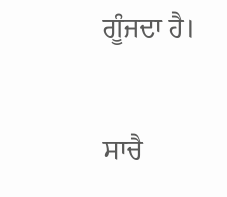ਗੂੰਜਦਾ ਹੈ।

ਸਾਚੈ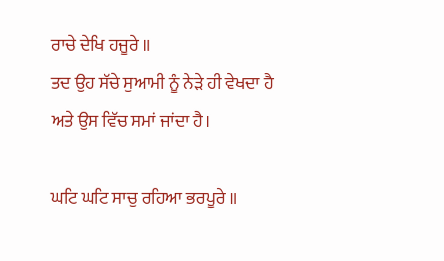ਰਾਚੇ ਦੇਖਿ ਹਜੂਰੇ ॥
ਤਦ ਉਹ ਸੱਚੇ ਸੁਆਮੀ ਨੂੰ ਨੇੜੇ ਹੀ ਵੇਖਦਾ ਹੈ ਅਤੇ ਉਸ ਵਿੱਚ ਸਮਾਂ ਜਾਂਦਾ ਹੈ।

ਘਟਿ ਘਟਿ ਸਾਚੁ ਰਹਿਆ ਭਰਪੂਰੇ ॥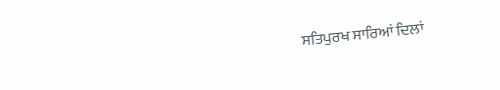ਸਤਿਪੁਰਖ ਸਾਰਿਆਂ ਦਿਲਾਂ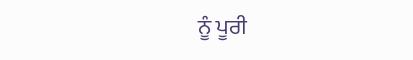ਨੂੰ ਪੂਰੀ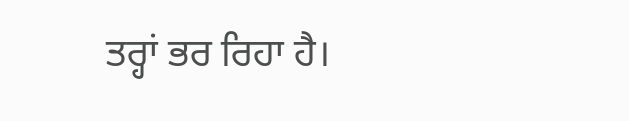ਤਰ੍ਹਾਂ ਭਰ ਰਿਹਾ ਹੈ।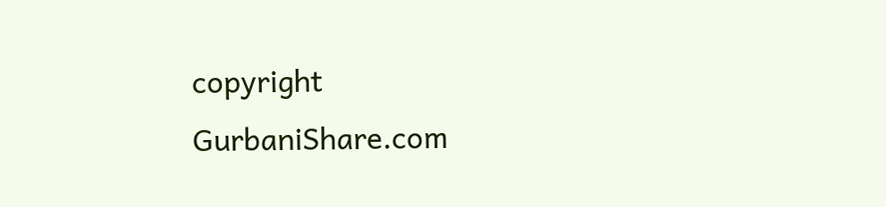copyright GurbaniShare.com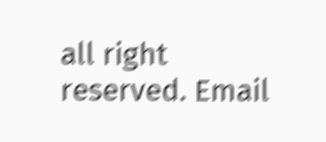all right reserved. Email